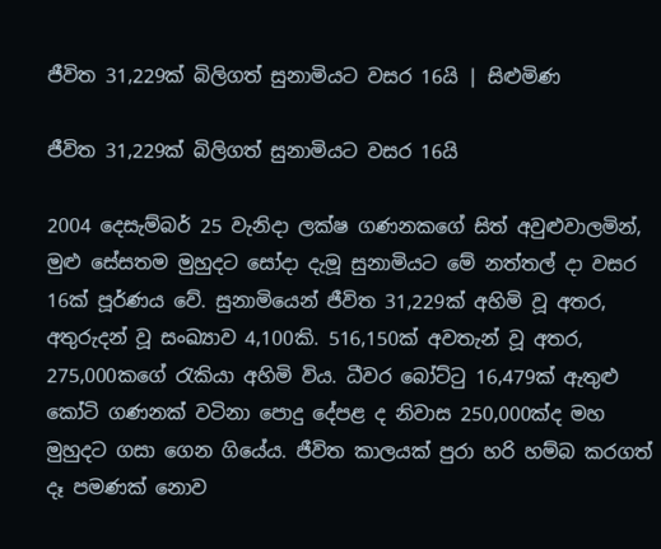ජීවිත 31,229ක් බිලිගත් සුනාමියට වසර 16යි | සිළුමිණ

ජීවිත 31,229ක් බිලිගත් සුනාමියට වසර 16යි

2004 දෙසැම්බර් 25 වැනිදා ලක්ෂ ගණනකගේ සිත් අවුළුවාලමින්, මුළු සේසතම මුහුදට සෝදා දැමූ සුනාමියට මේ නත්තල් දා වසර 16ක් පූර්ණය වේ. සුනාමියෙන් ජීවිත 31,229ක් අහිමි වූ අතර, අතුරුදන් වූ සංඛ්‍යාව 4,100කි. 516,150ක් අවතැන් වූ අතර, 275,000කගේ රැකියා අහිමි විය. ධීවර බෝට්ටු 16,479ක් ඇතුළු කෝටි ගණනක් වටිනා පොදු දේපළ ද නිවාස 250,000ක්ද මහ මුහුදට ගසා ගෙන ගියේය. ජීවිත කාලයක් පුරා හරි හම්බ කරගත් දෑ පමණක් නොව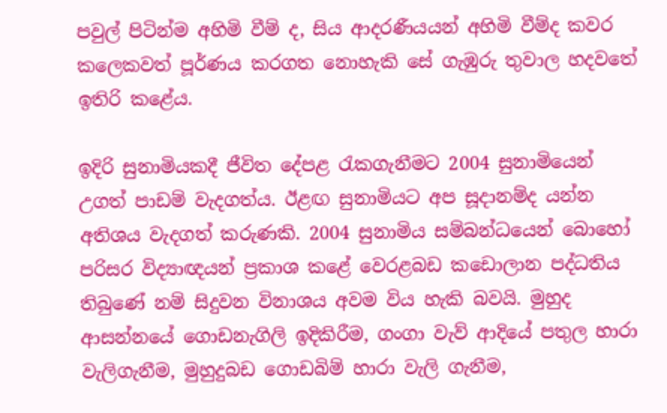පවුල් පිටින්ම අහිමි වීම් ද, සිය ආදරණීයයන් අහිමි වීම්ද කවර කලෙකවත් පූර්ණය කරගත නොහැකි සේ ගැඹුරු තුවාල හදවතේ ඉතිරි කළේය.

ඉදිරි සුනාමියකදී ජීවිත දේපළ රැකගැනීමට 2004 සුනාමියෙන් උගත් පාඩම් වැදගත්ය. ඊළඟ සුනාමියට අප සූදානම්ද යන්න අතිශය වැදගත් කරුණකි. 2004 සුනාමිය සම්බන්ධයෙන් බොහෝ පරිසර විද්‍යාඥයන් ප්‍රකාශ කළේ වෙරළබඩ කඩොලාන පද්ධතිය තිබුණේ නම් සිදුවන විනාශය අවම විය හැකි බවයි. මුහුද ආසන්නයේ ගොඩනැගිලි ඉදිකිරීම, ගංගා වැව් ආදියේ පතුල හාරා වැලිගැනීම, මුහුදුබඩ ගොඩබිම් හාරා වැලි ගැනීම,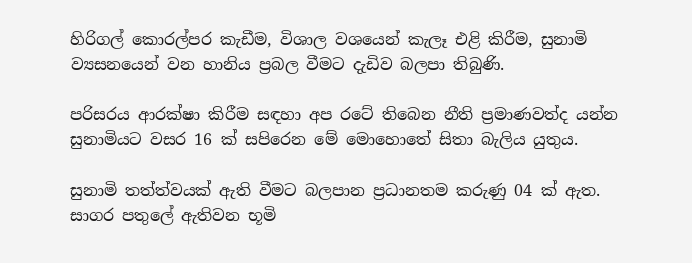හිරිගල් කොරල්පර කැඩීම, විශාල වශයෙන් කැලෑ එළි කිරීම, සුනාමි ව්‍යසනයෙන් වන හානිය ප්‍රබල වීමට දැඩිව බලපා තිබුණි.

පරිසරය ආරක්ෂා කිරීම සඳහා අප රටේ තිබෙන නීති ප්‍රමාණවත්ද යන්න සුනාමියට වසර 16 ක් සපිරෙන මේ මොහොතේ සිතා බැලිය යුතුය.

සුනාමි තත්ත්වයක් ඇති වීමට බලපාන ප්‍රධානතම කරුණු 04 ක් ඇත. සාගර පතුලේ ඇතිවන භූමි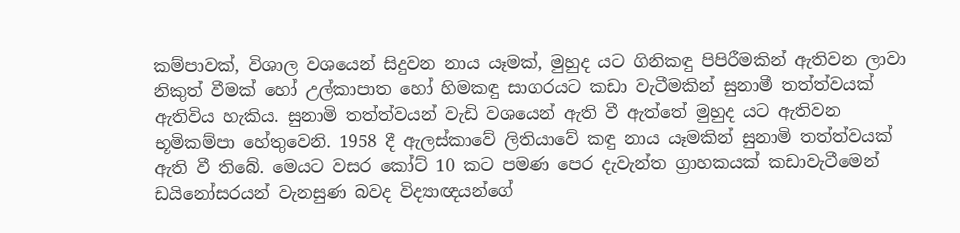කම්පාවක්, විශාල වශයෙන් සිදුවන නාය යෑමක්, මුහුද යට ගිනිකඳු පිපිරීමකින් ඇතිවන ලාවා නිකුත් වීමක් හෝ උල්කාපාත හෝ හිමකඳු සාගරයට කඩා වැටීමකින් සුනාමී තත්ත්වයක් ඇතිවිය හැකිය. සුනාමි තත්ත්වයන් වැඩි වශයෙන් ඇති වී ඇත්තේ මුහුද යට ඇතිවන භූමිකම්පා හේතුවෙනි. 1958 දී ඇලස්කාවේ ලිතියාවේ කඳු නාය යෑමකින් සුනාමි තත්ත්වයක් ඇති වී තිබේ. මෙයට වසර කෝට් 10 කට පමණ පෙර දැවැන්ත ග්‍රාහකයක් කඩාවැටීමෙන් ඩයිනෝසරයන් වැනසුණ බවද විද්‍යාඥයන්ගේ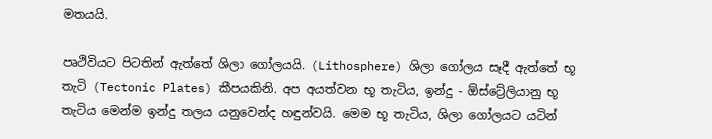මතයයි.

පෘථිවියට පිටතින් ඇත්තේ ශිලා ගෝලයයි. (Lithosphere) ශිලා ගෝලය සෑදී ඇත්තේ භූ තැටි (Tectonic Plates) කීපයකිනි. අප අයත්වන භූ තැටිය, ඉන්දු - ඕස්ට්‍රේලියානු භූ තැටිය මෙන්ම ඉන්දු තලය යනුවෙන්ද හඳුන්වයි. මෙම භූ තැටිය, ශිලා ගෝලයට යටින්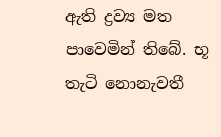ඇති ද්‍රව්‍ය මත පාවෙමින් තිබේ. භූ තැටි නොනැවතී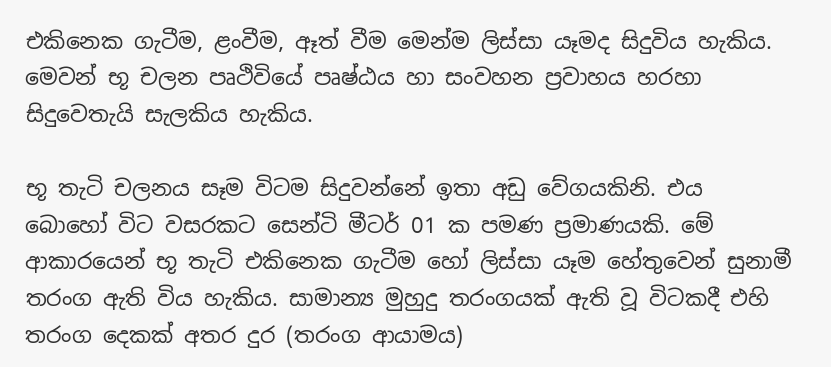එකිනෙක ගැටීම, ළංවීම, ඈත් වීම මෙන්ම ලිස්සා යෑමද සිදුවිය හැකිය. මෙවන් භූ චලන පෘථිවියේ පෘෂ්ඨය හා සංවහන ප්‍රවාහය හරහා සිදුවෙතැයි සැලකිය හැකිය.

භූ තැටි චලනය සෑම විටම සිදුවන්නේ ඉතා අඩු වේගයකිනි. එය බොහෝ විට වසරකට සෙන්ටි මීටර් 01 ක පමණ ප්‍රමාණයකි. මේ ආකාරයෙන් භූ තැටි එකිනෙක ගැටීම හෝ ලිස්සා යෑම හේතුවෙන් සුනාමී තරංග ඇති විය හැකිය. සාමාන්‍ය මුහුදු තරංගයක් ඇති වූ විටකදී එහි තරංග දෙකක් අතර දුර (තරංග ආයාමය)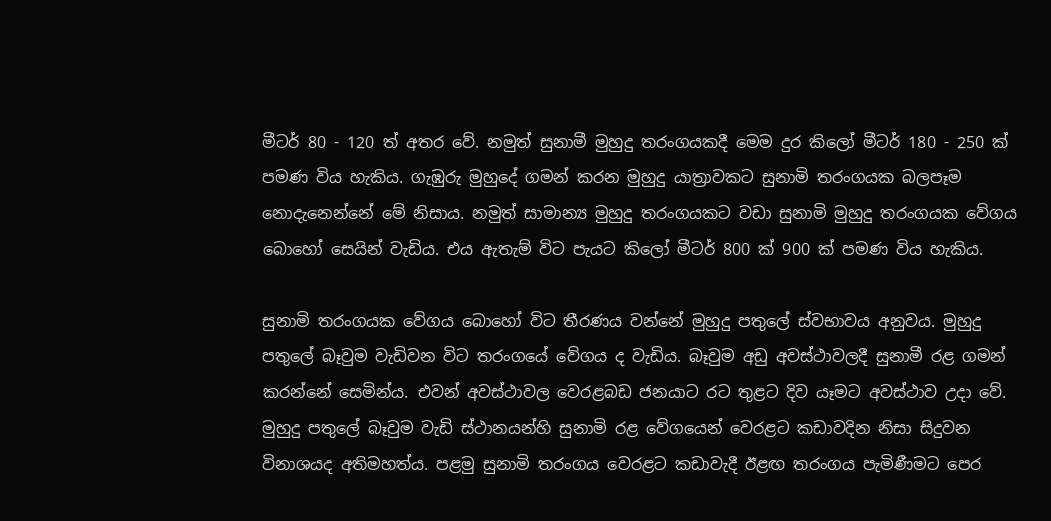මීටර් 80 - 120 ත් අතර වේ. නමුත් සුනාමී මුහුදු තරංගයකදී මෙම දුර කිලෝ මීටර් 180 - 250 ක් පමණ විය හැකිය. ගැඹුරු මුහුදේ ගමන් කරන මුහුදු යාත්‍රාවකට සුනාමි තරංගයක බලපෑම නොදැනෙන්නේ මේ නිසාය. නමුත් සාමාන්‍ය මුහුදු තරංගයකට වඩා සුනාමි මුහුදු තරංගයක වේගය බොහෝ සෙයින් වැඩිය. එය ඇතැම් විට පැයට කිලෝ මීටර් 800 ක් 900 ක් පමණ විය හැකිය.

සුනාමි තරංගයක වේගය බොහෝ විට තීරණය වන්නේ මුහුදු පතුලේ ස්වභාවය අනුවය. මුහුදු පතුලේ බෑවුම වැඩිවන විට තරංගයේ වේගය ද වැඩිය. බෑවුම අඩු අවස්ථාවලදී සුනාමී රළ ගමන් කරන්නේ සෙමින්ය. එවන් අවස්ථාවල වෙරළබඩ ජනයාට රට තුළට දිව යෑමට අවස්ථාව උදා වේ. මුහුදු පතුලේ බෑවුම වැඩි ස්ථානයන්හි සුනාමි රළ වේගයෙන් වෙරළට කඩාවදින නිසා සිදුවන විනාශයද අතිමහත්ය. පළමු සුනාමි තරංගය වෙරළට කඩාවැදී ඊළඟ තරංගය පැමිණීමට පෙර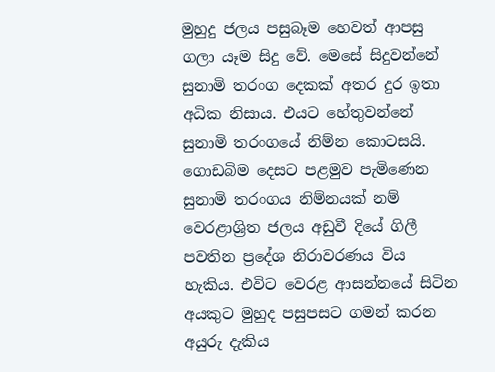මුහුදු ජලය පසුබෑම හෙවත් ආපසු ගලා යෑම සිදු වේ. මෙසේ සිදුවන්නේ සුනාමි තරංග දෙකක් අතර දුර ඉතා අධික නිසාය. එයට හේතුවන්නේ සුනාමි තරංගයේ නිම්න කොටසයි. ගොඩබිම දෙසට පළමුව පැමිණෙන සුනාමි තරංගය නිම්නයක් නම් වෙරළාශ්‍රිත ජලය අඩුවී දියේ ගිලී පවතින ප්‍රදේශ නිරාවරණය විය හැකිය. එවිට වෙරළ ආසන්නයේ සිටින අයකුට මුහුද පසුපසට ගමන් කරන අයුරු දැකිය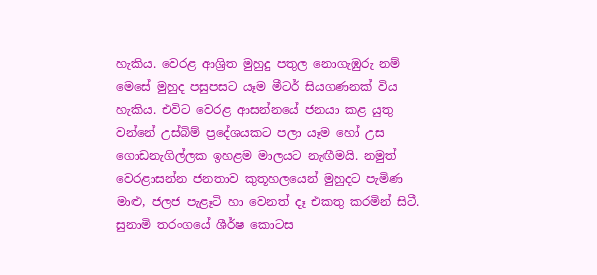හැකිය. වෙරළ ආශ්‍රිත මුහුදු පතුල නොගැඹුරු නම් මෙසේ මුහුද පසුපසට යෑම මීටර් සියගණනක් විය හැකිය. එවිට වෙරළ ආසන්නයේ ජනයා කළ යුතු වන්නේ උස්බිම් ප්‍රදේශයකට පලා යෑම හෝ උස ගොඩනැගිල්ලක ඉහළම මාලයට නැඟීමයි. නමුත් වෙරළාසන්න ජනතාව කුතූහලයෙන් මුහුදට පැමිණ මාළු, ජලජ පැළෑටි හා වෙනත් දෑ එකතු කරමින් සිටී. සුනාමි තරංගයේ ශීර්ෂ කොටස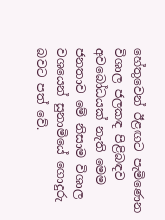හේතුවෙන් ඊළඟට පැමිණෙන විශාල ජලකඳ පිළිබඳව අවබෝධයක් නැති මෙම ජනතාව මේ නිසාම විශාල වශයෙන් සුනාමියේ ගොදුරු බවට පත් වේ.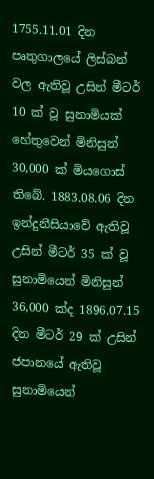1755.11.01 දින පෘතුගාලයේ ලිස්බන් වල ඇතිවූ උසින් මීටර් 10 ක් වූ සුනාමියක් හේතුවෙන් මිනිසුන් 30,000 ක් මියගොස් තිබේ. 1883.08.06 දින ඉන්දුනීසියාවේ ඇතිවූ උසින් මීටර් 35 ක් වූ සුනාමියෙන් මිනිසුන් 36,000 ක්ද 1896.07.15 දින මීටර් 29 ක් උසින් ජපානයේ ඇතිවූ සුනාමියෙන්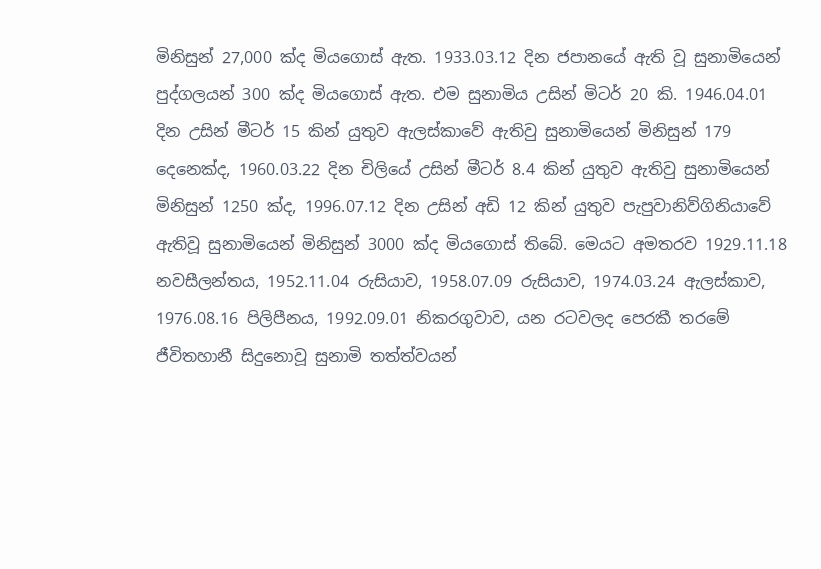මිනිසුන් 27,000 ක්ද මියගොස් ඇත. 1933.03.12 දින ජපානයේ ඇති වූ සුනාමියෙන් පුද්ගලයන් 300 ක්ද මියගොස් ඇත. එම සුනාමිය උසින් මිටර් 20 කි. 1946.04.01 දින උසින් මීටර් 15 කින් යුතුව ඇලස්කාවේ ඇතිවු සුනාමියෙන් මිනිසුන් 179 දෙනෙක්ද, 1960.03.22 දින චිලියේ උසින් මීටර් 8.4 කින් යුතුව ඇතිවු සුනාමියෙන් මිනිසුන් 1250 ක්ද, 1996.07.12 දින උසින් අඩි 12 කින් යුතුව පැපුවානිව්ගිනියාවේ ඇතිවූ සුනාමියෙන් මිනිසුන් 3000 ක්ද මියගොස් තිබේ. මෙයට අමතරව 1929.11.18 නවසීලන්තය, 1952.11.04 රුසියාව, 1958.07.09 රුසියාව, 1974.03.24 ඇලස්කාව, 1976.08.16 පිලිපීනය, 1992.09.01 නිකරගුවාව, යන රටවලද පෙරකී තරමේ ජීවිතහානී සිදුනොවූ සුනාමි තත්ත්වයන්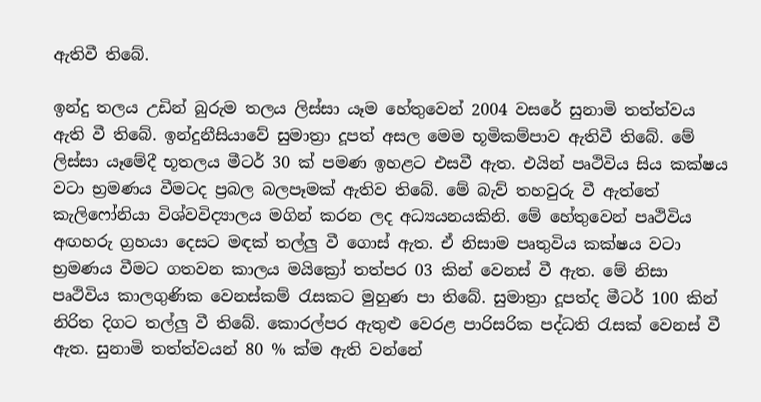ඇතිවී තිබේ.

ඉන්දු තලය උඩින් බුරුම තලය ලිස්සා යෑම හේතුවෙන් 2004 වසරේ සුනාමි තත්ත්වය ඇති වී තිබේ. ඉන්දුනීසියාවේ සුමාත්‍රා දූපත් අසල මෙම භූමිකම්පාව ඇතිවී තිබේ. මේ ලිස්සා යෑමේදී භූතලය මීටර් 30 ක් පමණ ඉහළට එසවී ඇත. එයින් පෘථිවිය සිය කක්ෂය වටා භ්‍රමණය වීමටද ප්‍රබල බලපෑමක් ඇතිව තිබේ. මේ බැව් තහවුරු වී ඇත්තේ කැලිෆෝනියා විශ්වවිද්‍යාලය මගින් කරන ලද අධ්‍යයනයකිනි. මේ හේතුවෙන් පෘථිවිය අඟහරු ග්‍රහයා දෙසට මඳක් තල්ලු වී ගොස් ඇත. ඒ නිසාම පෘතුවිය කක්ෂය වටා භ්‍රමණය වීමට ගතවන කාලය මයික්‍රෝ තත්පර 03 කින් වෙනස් වී ඇත. මේ නිසා පෘථිවිය කාලගුණික වෙනස්කම් රැසකට මුහුණ පා තිබේ. සුමාත්‍රා දූපත්ද මීටර් 100 කින් නිරිත දිගට තල්ලු වී තිබේ. කොරල්පර ඇතුළු වෙරළ පාරිසරික පද්ධති රැසක් වෙනස් වී ඇත. සුනාමි තත්ත්වයන් 80 % ක්ම ඇති වන්නේ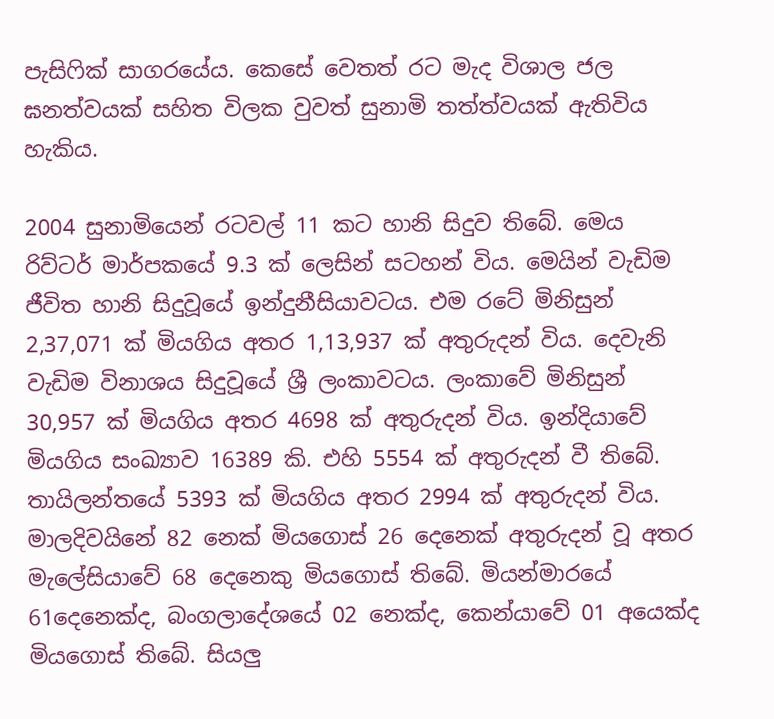පැසිෆික් සාගරයේය. කෙසේ වෙතත් රට මැද විශාල ජල ඝනත්වයක් සහිත විලක වුවත් සුනාමි තත්ත්වයක් ඇතිවිය හැකිය.

2004 සුනාමියෙන් රටවල් 11 කට හානි සිදුව තිබේ. මෙය රිව්ටර් මාර්පකයේ 9.3 ක් ලෙසින් සටහන් විය. මෙයින් වැඩිම ජීවිත හානි සිදුවූයේ ඉන්දුනීසියාවටය. එම රටේ මිනිසුන් 2,37,071 ක් මියගිය අතර 1,13,937 ක් අතුරුදන් විය. දෙවැනි වැඩිම විනාශය සිදුවූයේ ශ්‍රී ලංකාවටය. ලංකාවේ මිනිසුන් 30,957 ක් මියගිය අතර 4698 ක් අතුරුදන් විය. ඉන්දියාවේ මියගිය සංඛ්‍යාව 16389 කි. එහි 5554 ක් අතුරුදන් වී තිබේ. තායිලන්තයේ 5393 ක් මියගිය අතර 2994 ක් අතුරුදන් විය. මාලදිවයිනේ 82 නෙක් මියගොස් 26 දෙනෙක් අතුරුදන් වූ අතර මැලේසියාවේ 68 දෙනෙකු මියගොස් තිබේ. මියන්මාරයේ 61දෙනෙක්ද, බංගලාදේශයේ 02 නෙක්ද, කෙන්යාවේ 01 අයෙක්ද මියගොස් තිබේ. සියලු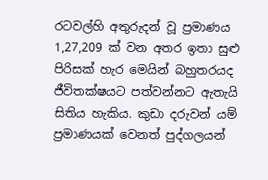රටවල්හි අතුරුදන් වූ ප්‍රමාණය 1,27,209 ක් වන අතර ඉතා සුළු පිරිසක් හැර මෙයින් බහුතරයද ජීවිතක්ෂයට පත්වන්නට ඇතැයි සිතිය හැකිය. කුඩා දරුවන් යම් ප්‍රමාණයක් වෙනත් පුද්ගලයන්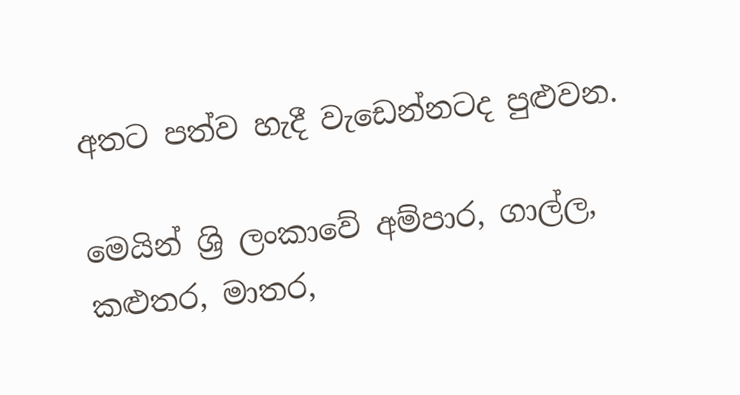අතට පත්ව හැදී වැඩෙන්නටද පුළුවන.

මෙයින් ශ්‍රි ලංකාවේ අම්පාර, ගාල්ල, කළුතර, මාතර,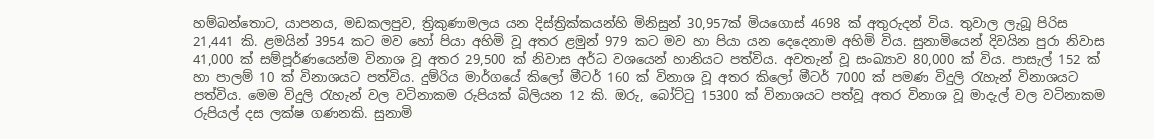හම්බන්තොට, යාපනය, මඩකලපුව, ත්‍රිකුණාමලය යන දිස්ත්‍රික්කයන්හි මිනිසුන් 30,957ක් මියගොස් 4698 ක් අතුරුදන් විය. තුවාල ලැබූ පිරිස 21,441 කි. ළමයින් 3954 කට මව හෝ පියා අහිමි වූ අතර ළමුන් 979 කට මව හා පියා යන දෙදෙනාම අහිමි විය. සුනාමියෙන් දිවයින පුරා නිවාස 41,000 ක් සම්පූර්ණයෙන්ම විනාශ වූ අතර 29,500 ක් නිවාස අර්ධ වශයෙන් හානියට පත්විය. අවතැන් වූ සංඛ්‍යාව 80,000 ක් විය. පාසැල් 152 ක් හා පාලම් 10 ක් විනාශයට පත්විය. දුම්රිය මාර්ගයේ කිලෝ මීටර් 160 ක් විනාශ වූ අතර කිලෝ මීටර් 7000 ක් පමණ විදුලි රැහැන් විනාශයට පත්විය. මෙම විදුලි රැහැන් වල වටිනාකම රුපියක් බිලියන 12 කි. ඔරු, බෝට්ටු 15300 ක් විනාශයට පත්වූ අතර විනාශ වූ මාදැල් වල වටිනාකම රුපියල් දස ලක්ෂ ගණනකි. සුනාමි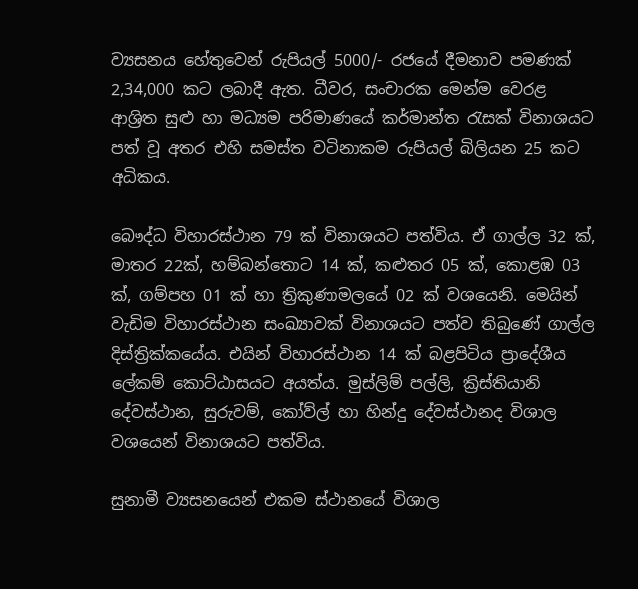ව්‍යසනය හේතුවෙන් රුපියල් 5000/- රජයේ දීමනාව පමණක් 2,34,000 කට ලබාදී ඇත. ධීවර, සංචාරක මෙන්ම වෙරළ ආශ්‍රිත සුළු හා මධ්‍යම පරිමාණයේ කර්මාන්ත රැසක් විනාශයට පත් වූ අතර එහි සමස්ත වටිනාකම රුපියල් බිලියන 25 කට අධිකය.

බෞද්ධ විහාරස්ථාන 79 ක් විනාශයට පත්විය. ඒ ගාල්ල 32 ක්, මාතර 22ක්, හම්බන්තොට 14 ක්, කළුතර 05 ක්, කොළඹ 03 ක්, ගම්පහ 01 ක් හා ත්‍රිකුණාමලයේ 02 ක් වශයෙනි. මෙයින් වැඩිම විහාරස්ථාන සංඛ්‍යාවක් විනාශයට පත්ව තිබුණේ ගාල්ල දිස්ත්‍රික්කයේය. එයින් විහාරස්ථාන 14 ක් බළපිටිය ප්‍රාදේශීය ලේකම් කොට්ඨාසයට අයත්ය. මුස්ලිම් පල්ලි, ක්‍රිස්තියානි දේවස්ථාන, සුරුවම්, කෝව්ල් හා හින්දු දේවස්ථානද විශාල වශයෙන් විනාශයට පත්විය.

සුනාමී ව්‍යසනයෙන් එකම ස්ථානයේ විශාල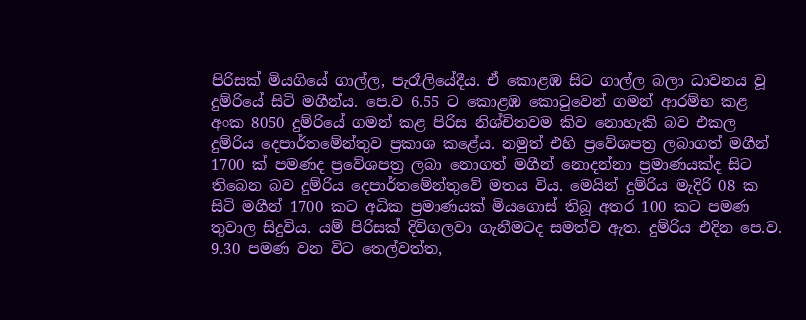පිරිසක් මියගියේ ගාල්ල, පැරෑලියේදීය. ඒ කොළඹ සිට ගාල්ල බලා ධාවනය වූ දුම්රියේ සිටි මගීන්ය. පෙ.ව 6.55 ට කොළඹ කොටුවෙන් ගමන් ආරම්භ කළ අංක 8050 දුම්රියේ ගමන් කළ පිරිස නිශ්චිතවම කිව නොහැකි බව එකල දුම්රිය දෙපාර්තමේන්තුව ප්‍රකාශ කළේය. නමුත් එහි ප්‍රවේශපත්‍ර ලබාගත් මගීන් 1700 ක් පමණද ප්‍රවේශපත්‍ර ලබා නොගත් මගීන් නොදන්නා ප්‍රමාණයක්ද සිට තිබෙන බව දුම්රිය දෙපාර්තමේන්තුවේ මතය විය. මෙයින් දුම්රිය මැදිරි 08 ක සිටි මගීන් 1700 කට අධික ප්‍රමාණයක් මියගොස් තිබූ අතර 100 කට පමණ තුවාල සිදුවිය. යම් පිරිසක් දිවිගලවා ගැනීමටද සමත්ව ඇත. දුම්රිය එදින පෙ.ව. 9.30 පමණ වන විට තෙල්වත්ත,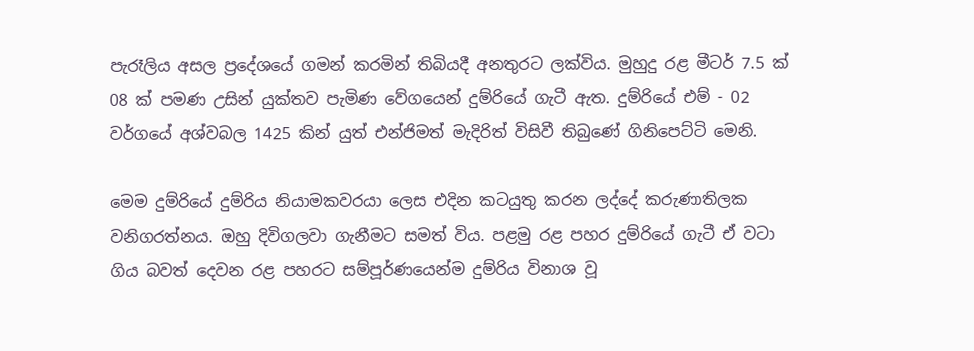පැරෑලිය අසල ප්‍රදේශයේ ගමන් කරමින් තිබියදී අනතුරට ලක්විය. මුහුදු රළ මීටර් 7.5 ක් 08 ක් පමණ උසින් යුක්තව පැමිණ වේගයෙන් දුම්රියේ ගැටී ඇත. දුම්රියේ එම් - 02 වර්ගයේ අශ්වබල 1425 කින් යුත් එන්ජිමත් මැදිරිත් විසිවී තිබුණේ ගිනිපෙට්ටි මෙනි.

මෙම දුම්රියේ දුම්රිය නියාමකවරයා ලෙස එදින කටයුතු කරන ලද්දේ කරුණාතිලක වනිගරත්නය. ඔහු දිවිගලවා ගැනීමට සමත් විය. පළමු රළ පහර දුම්රියේ ගැටී ඒ වටා ගිය බවත් දෙවන රළ පහරට සම්පූර්ණයෙන්ම දුම්රිය විනාශ වූ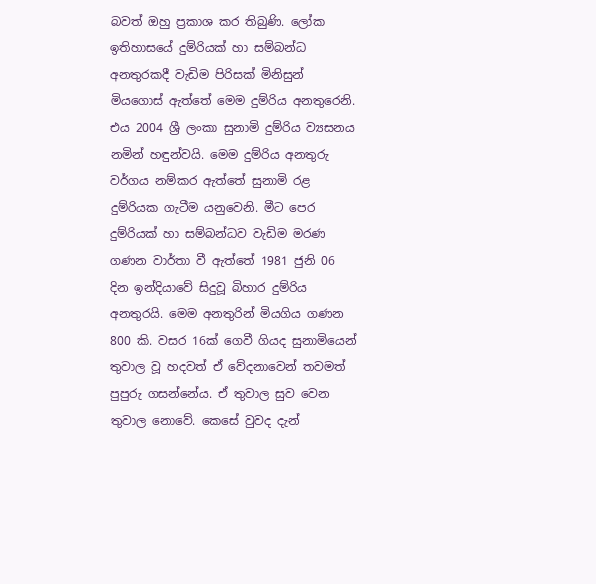බවත් ඔහු ප්‍රකාශ කර තිබුණි. ලෝක ඉතිහාසයේ දුම්රියක් හා සම්බන්ධ අනතුරකදී වැඩිම පිරිසක් මිනිසුන් මියගොස් ඇත්තේ මෙම දුම්රිය අනතුරෙනි. එය 2004 ශ්‍රී ලංකා සුනාමි දුම්රිය ව්‍යසනය නමින් හඳුන්වයි. මෙම දුම්රිය අනතුරු වර්ගය නම්කර ඇත්තේ සුනාමි රළ දුම්රියක ගැටීම යනුවෙනි. මීට පෙර දුම්රියක් හා සම්බන්ධව වැඩිම මරණ ගණන වාර්තා වී ඇත්තේ 1981 ජුනි 06 දින ඉන්දියාවේ සිදුවූ බිහාර දුම්රිය අනතුරයි. මෙම අනතුරින් මියගිය ගණන 800 කි. වසර 16ක් ගෙවී ගියද සුනාමියෙන් තුවාල වූ හදවත් ඒ වේදනාවෙන් තවමත් පුපුරු ගසන්නේය. ඒ තුවාල සුව වෙන තුවාල නොවේ. කෙසේ වුවද දැන්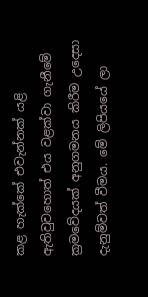කළ හැක්කේ එවැන්නක් යළි ඇතිවුවහොත් එය වළක්වා ගැනීමේ ක්‍රමවේදයක් අනුගමනය කිරීම උදෙසා දැනුම්වත් වීමය. මේ ලිපියයේ ලා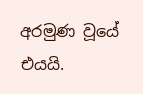අරමුණ වූයේ එයයි.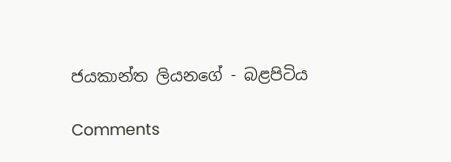ජයකාන්ත ලියනගේ - බළපිටිය

Comments